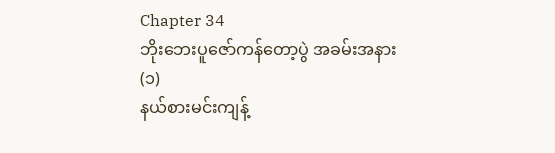Chapter 34
ဘိုးဘေးပူဇော်ကန်တော့ပွဲ အခမ်းအနား (၁)
နယ်စားမင်းကျန့်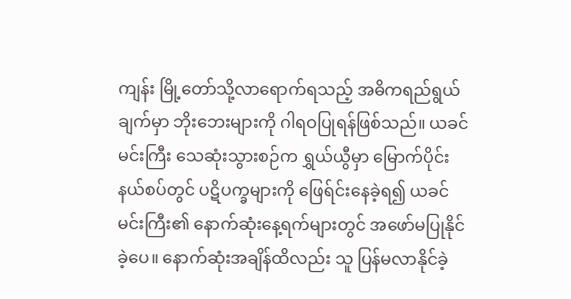ကျန်း မြို့တော်သို့လာရောက်ရသည့် အဓိကရည်ရွယ်ချက်မှာ ဘိုးဘေးများကို ဂါရဝပြုရန်ဖြစ်သည်။ ယခင်မင်းကြီး သေဆုံးသွားစဉ်က ရွှယ်ယွီမှာ မြောက်ပိုင်းနယ်စပ်တွင် ပဋိပက္ခများကို ဖြေရ်င်းနေခဲ့ရ၍ ယခင်မင်းကြီး၏ နောက်ဆုံးနေ့ရက်များတွင် အဖော်မပြုနိုင်ခဲ့ပေ။ နောက်ဆုံးအချိန်ထိလည်း သူ ပြန်မလာနိုင်ခဲ့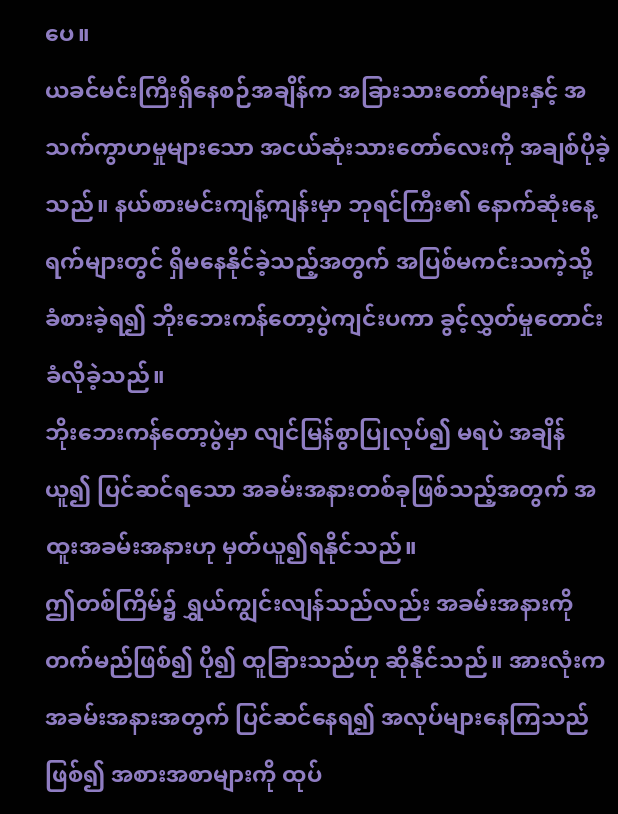ပေ။
ယခင်မင်းကြီးရှိနေစဉ်အချိန်က အခြားသားတော်များနှင့် အသက်ကွာဟမှုများသော အငယ်ဆုံးသားတော်လေးကို အချစ်ပိုခဲ့သည်။ နယ်စားမင်းကျန့်ကျန်းမှာ ဘုရင်ကြီး၏ နောက်ဆုံးနေ့ရက်များတွင် ရှိမနေနိုင်ခဲ့သည့်အတွက် အပြစ်မကင်းသကဲ့သို့ ခံစားခဲ့ရ၍ ဘိုးဘေးကန်တော့ပွဲကျင်းပကာ ခွင့်လွှတ်မှုတောင်းခံလိုခဲ့သည်။
ဘိုးဘေးကန်တော့ပွဲမှာ လျင်မြန်စွာပြုလုပ်၍ မရပဲ အချိန်ယူ၍ ပြင်ဆင်ရသော အခမ်းအနားတစ်ခုဖြစ်သည့်အတွက် အထူးအခမ်းအနားဟု မှတ်ယူ၍ရနိုင်သည်။
ဤတစ်ကြိမ်၌ ရွှယ်ကျွင်းလျန်သည်လည်း အခမ်းအနားကိုတက်မည်ဖြစ်၍ ပို၍ ထူခြားသည်ဟု ဆိုနိုင်သည်။ အားလုံးက အခမ်းအနားအတွက် ပြင်ဆင်နေရ၍ အလုပ်များနေကြသည်ဖြစ်၍ အစားအစာများကို ထုပ်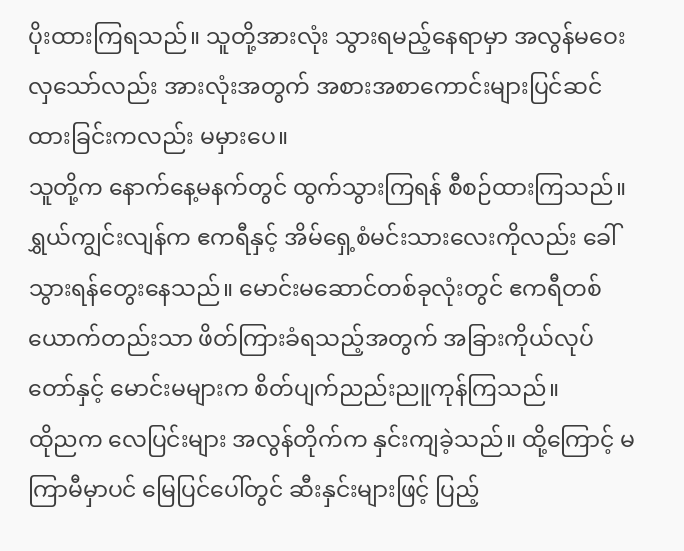ပိုးထားကြရသည်။ သူတို့အားလုံး သွားရမည့်နေရာမှာ အလွန်မဝေးလှသော်လည်း အားလုံးအတွက် အစားအစာကောင်းများပြင်ဆင်ထားခြင်းကလည်း မမှားပေ။
သူတို့က နောက်နေ့မနက်တွင် ထွက်သွားကြရန် စီစဉ်ထားကြသည်။ ရွှယ်ကျွင်းလျန်က ဧကရီနှင့် အိမ်ရှေ့စံမင်းသားလေးကိုလည်း ခေါ်သွားရန်တွေးနေသည်။ မောင်းမဆောင်တစ်ခုလုံးတွင် ဧကရီတစ်ယောက်တည်းသာ ဖိတ်ကြားခံရသည့်အတွက် အခြားကိုယ်လုပ်တော်နှင့် မောင်းမများက စိတ်ပျက်ညည်းညူကုန်ကြသည်။
ထိုညက လေပြင်းများ အလွန်တိုက်က နှင်းကျခဲ့သည်။ ထို့ကြောင့် မကြာမီမှာပင် မြေပြင်ပေါ်တွင် ဆီးနှင်းများဖြင့် ပြည့်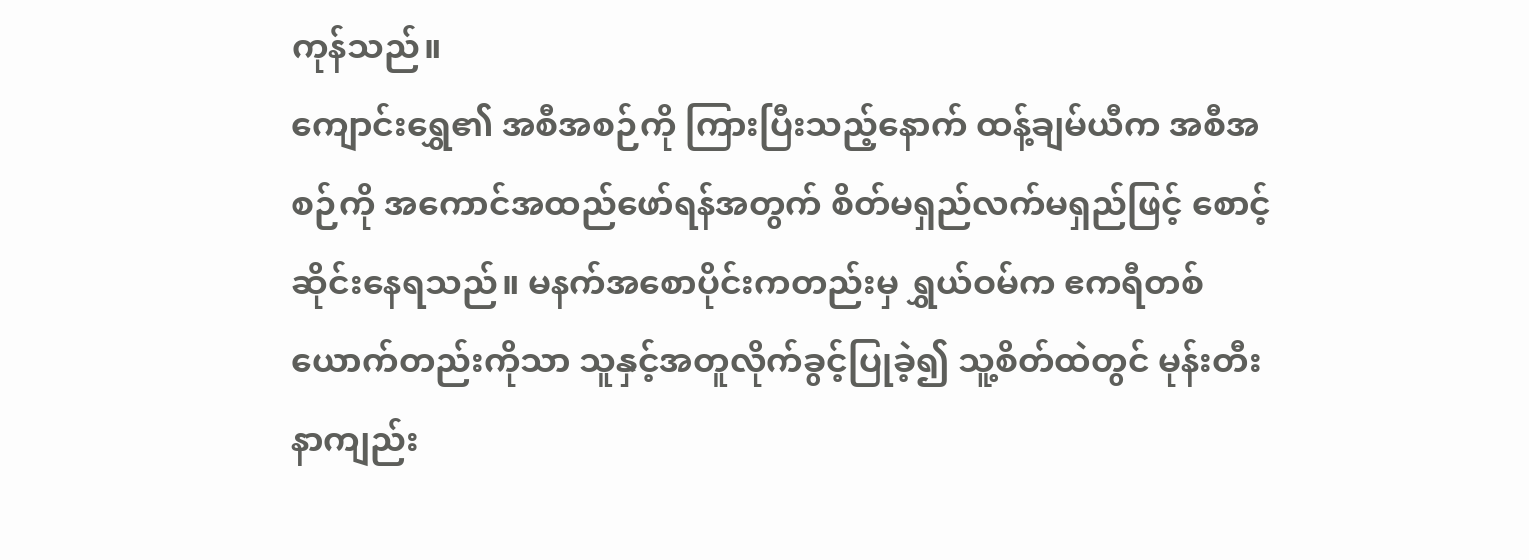ကုန်သည်။
ကျောင်းရွှေ၏ အစီအစဉ်ကို ကြားပြီးသည့်နောက် ထန့်ချမ်ယီက အစီအစဉ်ကို အကောင်အထည်ဖော်ရန်အတွက် စိတ်မရှည်လက်မရှည်ဖြင့် စောင့်ဆိုင်းနေရသည်။ မနက်အစောပိုင်းကတည်းမှ ရွှယ်ဝမ်က ဧကရီတစ်ယောက်တည်းကိုသာ သူနှင့်အတူလိုက်ခွင့်ပြုခဲ့၍ သူ့စိတ်ထဲတွင် မုန်းတီးနာကျည်း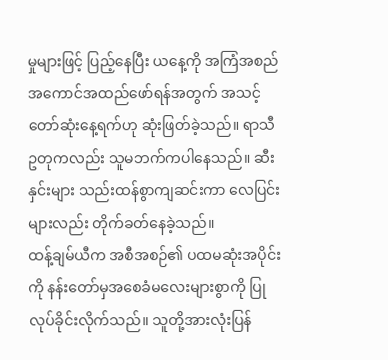မှုများဖြင့် ပြည့်နေပြီး ယနေ့ကို အကြံအစည် အကောင်အထည်ဖော်ရန်အတွက် အသင့်တော်ဆုံးနေ့ရက်ဟု ဆုံးဖြတ်ခဲ့သည်။ ရာသီဥတုကလည်း သူမဘက်ကပါနေသည်။ ဆီးနှင်းများ သည်းထန်စွာကျဆင်းကာ လေပြင်းများလည်း တိုက်ခတ်နေခဲ့သည်။
ထန့်ချမ်ယီက အစီအစဉ်၏ ပထမဆုံးအပိုင်းကို နန်းတော်မှအစေခံမလေးများစွာကို ပြုလုပ်ခိုင်းလိုက်သည်။ သူတို့အားလုံးပြန်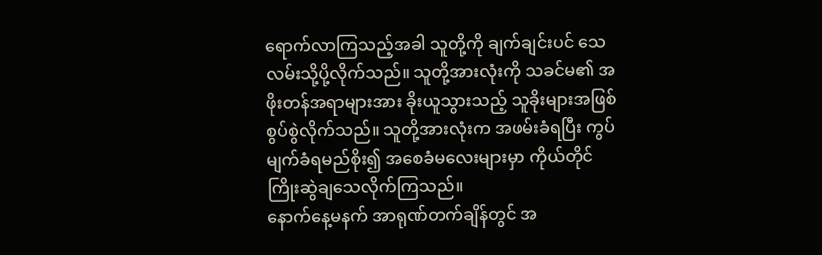ရောက်လာကြသည့်အခါ သူတို့ကို ချက်ချင်းပင် သေလမ်းသို့ပို့လိုက်သည်။ သူတို့အားလုံးကို သခင်မ၏ အဖိုးတန်အရာများအား ခိုးယူသွားသည့် သူခိုးများအဖြစ် စွပ်စွဲလိုက်သည်။ သူတို့အားလုံးက အဖမ်းခံရပြီး ကွပ်မျက်ခံရမည်စိုး၍ အစေခံမလေးများမှာ ကိုယ်တိုင်ကြိုးဆွဲချသေလိုက်ကြသည်။
နောက်နေ့မနက် အာရုဏ်တက်ချိန်တွင် အ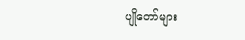ပျိုတော်များ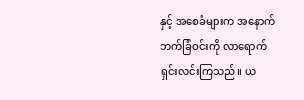နှင့် အစေခံများက အနောက်ဘက်ခြံဝင်းကို လာရောက်ရှင်းလင်းကြသည်။ ယ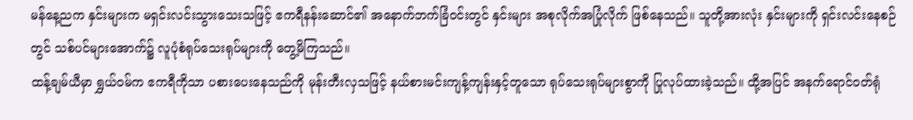မန်နေ့ညက နှင်းများက မရှင်းလင်းသွားသေးသဖြင့် ဧကရီနန်းဆောင်၏ အနောက်ဘက်ခြံဝင်းတွင် နှင်းများ အစုလိုက်အပြုံလိုက် ဖြစ်နေသည်။ သူတို့အားလုံး နှင်းများကို ရှင်းလင်းနေစဉ်တွင် သစ်ပင်များအောက်၌ လူပုံစံရုပ်သေးရုပ်များကို တွေ့မိကြသည်။
ထန့်ချမ်ယီမှာ ရွှယ်ဝမ်က ဧကရီကိုသာ ပစားပေးနေသည်ကို မုန်းတီးလှသဖြင့် နယ်စားမင်းကျန့်ကျန်းနှင့်တူသော ရုပ်သေးရုပ်များစွာကို ပြုလုပ်ထားခဲ့သည်။ ထို့အပြင် အနက်ရောင်ဝတ်ရုံ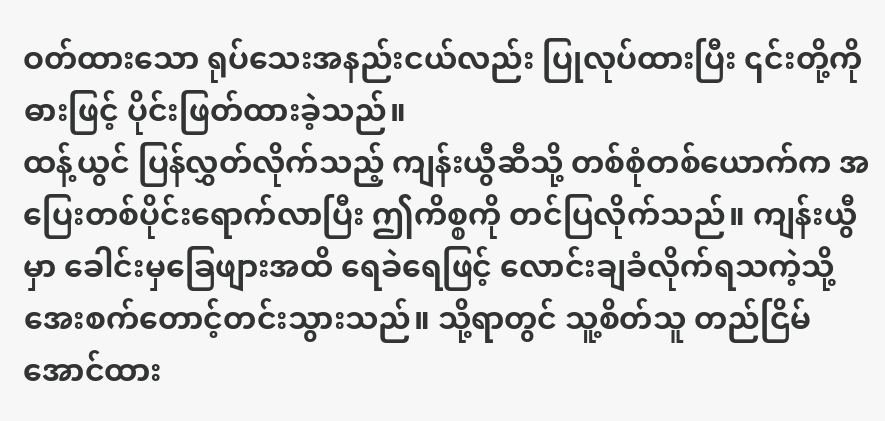ဝတ်ထားသော ရုပ်သေးအနည်းငယ်လည်း ပြုလုပ်ထားပြီး ၎င်းတို့ကို ဓားဖြင့် ပိုင်းဖြတ်ထားခဲ့သည်။
ထန့်ယွင် ပြန်လွှတ်လိုက်သည့် ကျန်းယွီဆီသို့ တစ်စုံတစ်ယောက်က အပြေးတစ်ပိုင်းရောက်လာပြီး ဤကိစ္စကို တင်ပြလိုက်သည်။ ကျန်းယွီမှာ ခေါင်းမှခြေဖျားအထိ ရေခဲရေဖြင့် လောင်းချခံလိုက်ရသကဲ့သို့ အေးစက်တောင့်တင်းသွားသည်။ သို့ရာတွင် သူ့စိတ်သူ တည်ငြိမ်အောင်ထား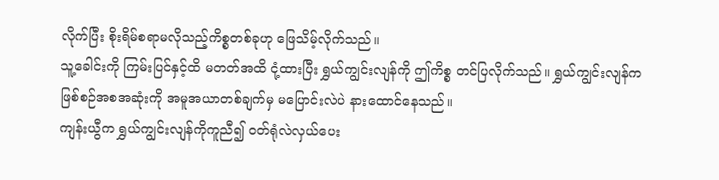လိုက်ပြီး စိုးရိမ်စရာမလိုသည့်ကိစ္စတစ်ခုဟု ဖြေသိမ့်လိုက်သည်။
သူ့ခေါင်းကို ကြမ်းပြင်နှင့်ထိ မတတ်အထိ ငုံ့ထားပြီး ရွှယ်ကျွင်းလျန်ကို ဤကိစ္စ တင်ပြလိုက်သည်။ ရွှယ်ကျွင်းလျန်က ဖြစ်စဉ်အစအဆုံးကို အမူအယာတစ်ချက်မှ မပြောင်းလဲပဲ နားထောင်နေသည်။
ကျန်းယွီက ရွှယ်ကျွင်းလျန်ကိုကူညီ၍ ဝတ်ရုံလဲလှယ်ပေး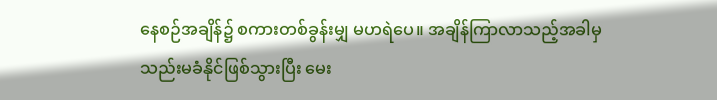နေစဉ်အချိန်၌ စကားတစ်ခွန်းမျှ မဟရဲပေ။ အချိန်ကြာလာသည့်အခါမှ သည်းမခံနိုင်ဖြစ်သွားပြီး မေး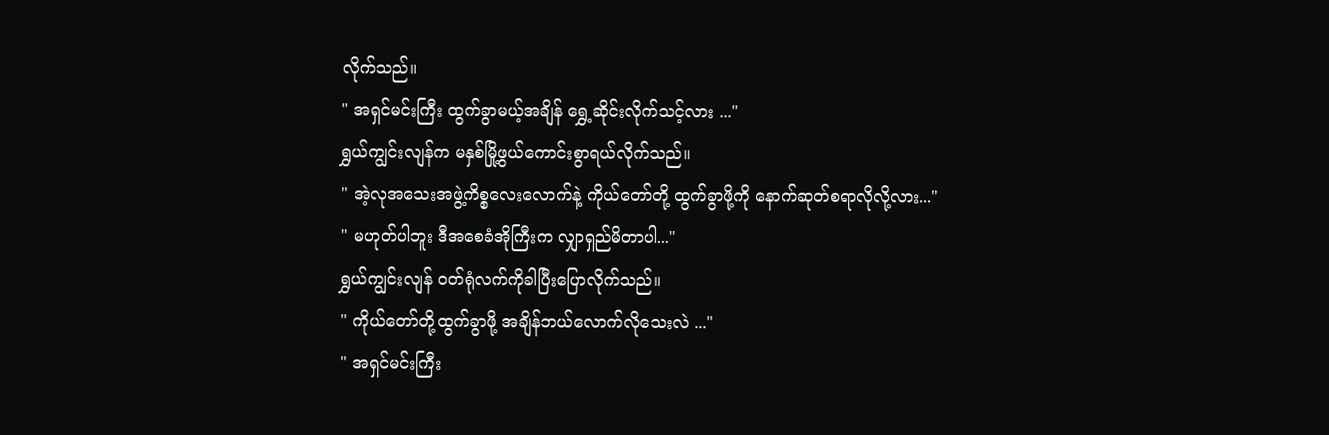လိုက်သည်။
" အရှင်မင်းကြီး ထွက်ခွာမယ့်အချိန် ရွှေ့ဆိုင်းလိုက်သင့်လား ..."
ရွှယ်ကျွင်းလျန်က မနှစ်မြို့ဖွယ်ကောင်းစွာရယ်လိုက်သည်။
" အဲ့လုအသေးအဖွဲ့ကိစ္စလေးလောက်နဲ့ ကိုယ်တော်တို့ ထွက်ခွာဖို့ကို နောက်ဆုတ်စရာလိုလို့လား..."
" မဟုတ်ပါဘူး ဒီအစေခံအိုကြီးက လျှာရှည်မိတာပါ..."
ရွှယ်ကျွင်းလျန် ဝတ်ရုံလက်ကိုခါပြီးပြောလိုက်သည်။
" ကိုယ်တော်တို့ထွက်ခွာဖို့ အချိန်ဘယ်လောက်လိုသေးလဲ ..."
" အရှင်မင်းကြီး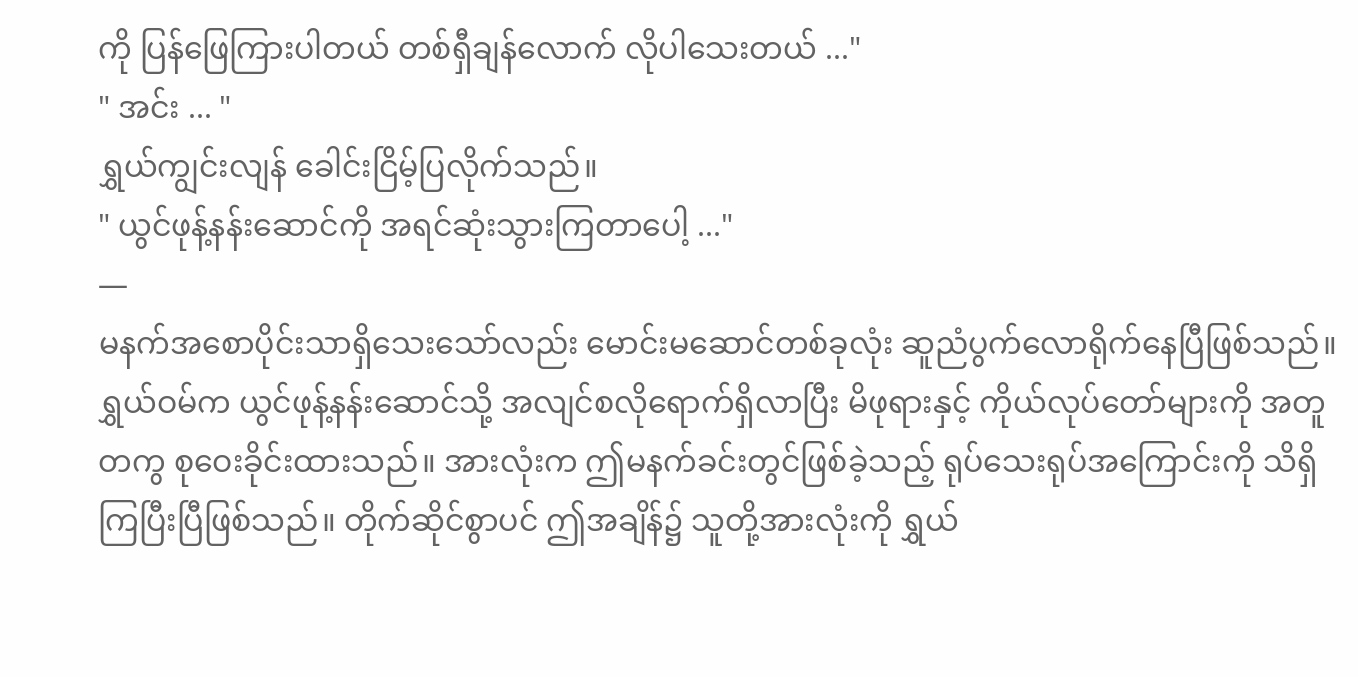ကို ပြန်ဖြေကြားပါတယ် တစ်ရှီချန်လောက် လိုပါသေးတယ် ..."
" အင်း ... "
ရွှယ်ကျွင်းလျန် ခေါင်းငြိမ့်ပြလိုက်သည်။
" ယွင်ဖုန့်နန်းဆောင်ကို အရင်ဆုံးသွားကြတာပေါ့ ..."
—
မနက်အစောပိုင်းသာရှိသေးသော်လည်း မောင်းမဆောင်တစ်ခုလုံး ဆူညံပွက်လောရိုက်နေပြီဖြစ်သည်။
ရွှယ်ဝမ်က ယွင်ဖုန့်နန်းဆောင်သို့ အလျင်စလိုရောက်ရှိလာပြီး မိဖုရားနှင့် ကိုယ်လုပ်တော်များကို အတူတကွ စုဝေးခိုင်းထားသည်။ အားလုံးက ဤမနက်ခင်းတွင်ဖြစ်ခဲ့သည့် ရုပ်သေးရုပ်အကြောင်းကို သိရှိကြပြီးပြီဖြစ်သည်။ တိုက်ဆိုင်စွာပင် ဤအချိန်၌ သူတို့အားလုံးကို ရွှယ်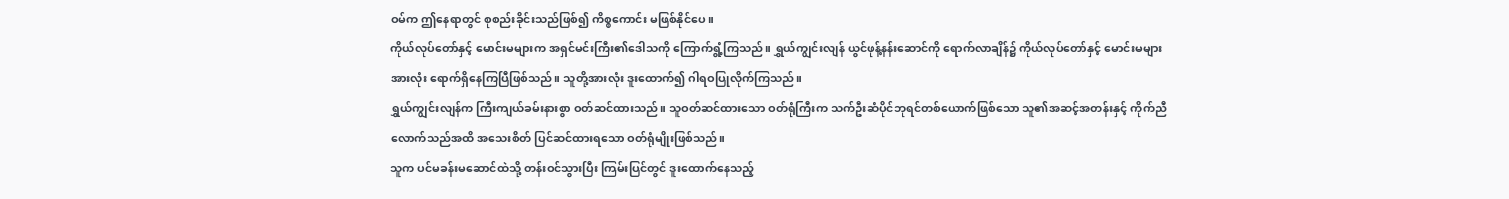ဝမ်က ဤနေရာတွင် စုစည်းခိုင်းသည်ဖြစ်၍ ကိစ္စကောင်း မဖြစ်နိုင်ပေ။
ကိုယ်လုပ်တော်နှင့် မောင်းမများက အရှင်မင်းကြီး၏ဒေါသကို ကြောက်ရွံ့ကြသည်။ ရွှယ်ကျွင်းလျန် ယွင်ဖုန့်နန်းဆောင်ကို ရောက်လာချိန်၌ ကိုယ်လုပ်တော်နှင့် မောင်းမများအားလုံး ရောက်ရှိနေကြပြီဖြစ်သည်။ သူတို့အားလုံး ဒူးထောက်၍ ဂါရဝပြုလိုက်ကြသည်။
ရွှယ်ကျွင်းလျန်က ကြီးကျယ်ခမ်းနားစွာ ဝတ်ဆင်ထားသည်။ သူဝတ်ဆင်ထားသော ဝတ်ရုံကြီးက သက်ဦးဆံပိုင်ဘုရင်တစ်ယောက်ဖြစ်သော သူ၏အဆင့်အတန်းနှင့် ကိုက်ညီလောက်သည်အထိ အသေးစိတ် ပြင်ဆင်ထားရသော ဝတ်ရုံမျိုးဖြစ်သည်။
သူက ပင်မခန်းမဆောင်ထဲသို့ တန်းဝင်သွားပြီး ကြမ်းပြင်တွင် ဒူးထောက်နေသည့်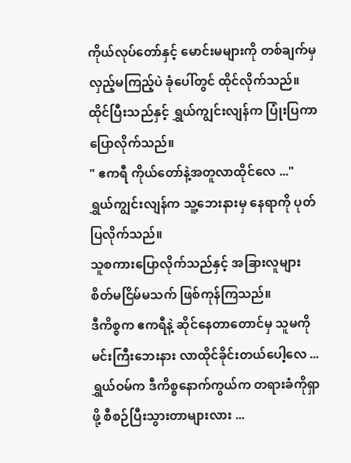ကိုယ်လုပ်တော်နှင့် မောင်းမများကို တစ်ချက်မှ လှည့်မကြည့်ပဲ ခုံပေါ်တွင် ထိုင်လိုက်သည်။
ထိုင်ပြီးသည်နှင့် ရွှယ်ကျွင်းလျန်က ပြုံးပြကာ ပြောလိုက်သည်။
" ဧကရီ ကိုယ်တော်နဲ့အတူလာထိုင်လေ ..."
ရွှယ်ကျွင်းလျန်က သူ့ဘေးနားမှ နေရာကို ပုတ်ပြလိုက်သည်။
သူစကားပြောလိုက်သည်နှင့် အခြားလူများ စိတ်မငြိမ်မသက် ဖြစ်ကုန်ကြသည်။
ဒီကိစ္စက ဧကရီနဲ့ ဆိုင်နေတာတောင်မှ သူမကို မင်းကြီးဘေးနား လာထိုင်ခိုင်းတယ်ပေါ့လေ ... ရွှယ်ဝမ်က ဒီကိစ္စနောက်ကွယ်က တရားခံကိုရှာဖို့ စီစဉ်ပြီးသွားတာများလား ...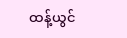ထန့်ယွင်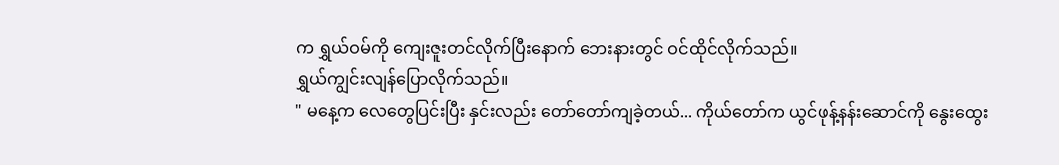က ရွှယ်ဝမ်ကို ကျေးဇူးတင်လိုက်ပြီးနောက် ဘေးနားတွင် ဝင်ထိုင်လိုက်သည်။
ရွှယ်ကျွင်းလျန်ပြောလိုက်သည်။
" မနေ့က လေတွေပြင်းပြီး နှင်းလည်း တော်တော်ကျခဲ့တယ်... ကိုယ်တော်က ယွင်ဖုန့်နန်းဆောင်ကို နွေးထွေး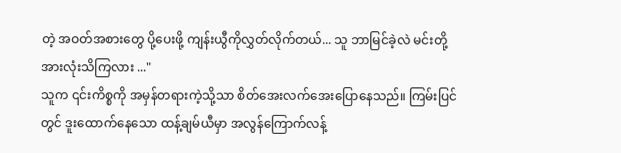တဲ့ အဝတ်အစားတွေ ပို့ပေးဖို့ ကျန်းယွီကိုလွှတ်လိုက်တယ်... သူ ဘာမြင်ခဲ့လဲ မင်းတို့အားလုံးသိကြလား ..."
သူက ၎င်းကိစ္စကို အမှန်တရားကဲ့သို့သာ စိတ်အေးလက်အေးပြောနေသည်။ ကြမ်းပြင်တွင် ဒူးထောက်နေသော ထန့်ချမ်ယီမှာ အလွန်ကြောက်လန့်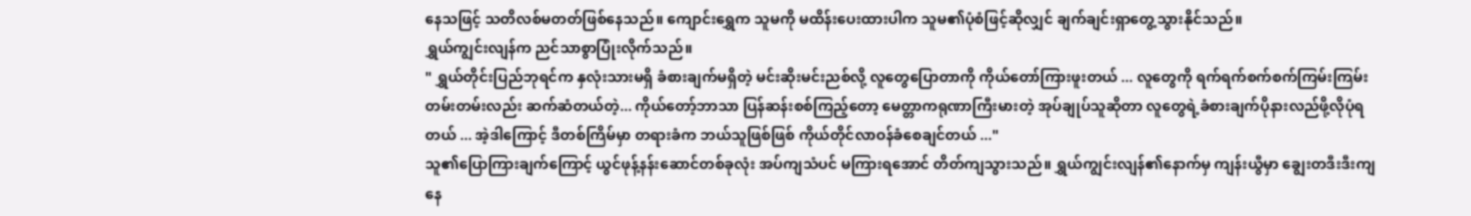နေသဖြင့် သတိလစ်မတတ်ဖြစ်နေသည်။ ကျောင်းရွှေက သူမကို မထိန်းပေးထားပါက သူမ၏ပုံစံဖြင့်ဆိုလျှင် ချက်ချင်းရှာတွေ့သွားနိုင်သည်။
ရွှယ်ကျွင်းလျန်က ညင်သာစွာပြုံးလိုက်သည်။
" ရွှယ်တိုင်းပြည်ဘုရင်က နှလုံးသားမရှိ ခံစားချက်မရှိတဲ့ မင်းဆိုးမင်းညစ်လို့ လူတွေပြောတာကို ကိုယ်တော်ကြားဖူးတယ် ... လူတွေကို ရက်ရက်စက်စက်ကြမ်းကြမ်းတမ်းတမ်းလည်း ဆက်ဆံတယ်တဲ့... ကိုယ်တော့်ဘာသာ ပြန်ဆန်းစစ်ကြည့်တော့ မေတ္တာကရုဏာကြီးမားတဲ့ အုပ်ချုပ်သူဆိုတာ လူတွေရဲ့ခံစားချက်ပိုနားလည်ဖို့လိုပုံရတယ် ... အဲ့ဒါကြောင့် ဒီတစ်ကြိမ်မှာ တရားခံက ဘယ်သူဖြစ်ဖြစ် ကိုယ်တိုင်လာဝန်ခံစေချင်တယ် ..."
သူ၏ပြောကြားချက်ကြောင့် ယွင်ဖုန့်နန်းဆောင်တစ်ခုလုံး အပ်ကျသံပင် မကြားရအောင် တိတ်ကျသွားသည်။ ရွှယ်ကျွင်းလျန်၏နောက်မှ ကျန်းယွီမှာ ချွေးတဒီးဒီးကျနေ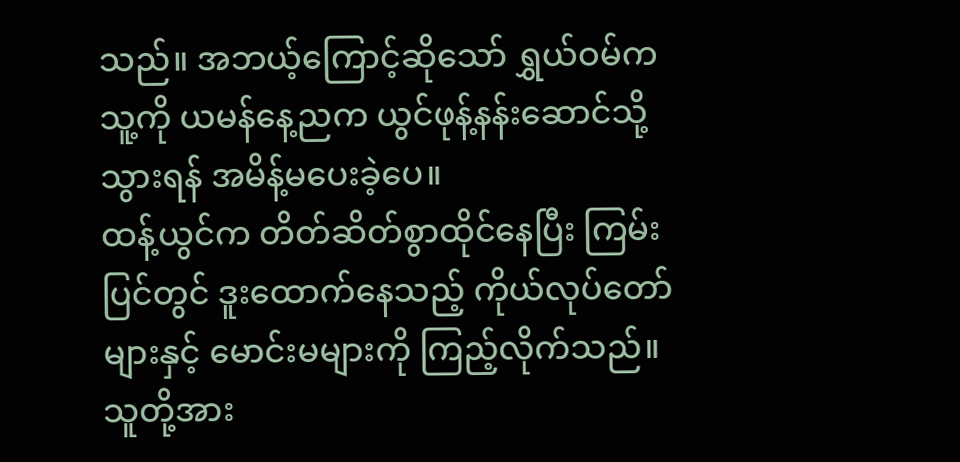သည်။ အဘယ့်ကြောင့်ဆိုသော် ရွှယ်ဝမ်က သူ့ကို ယမန်နေ့ညက ယွင်ဖုန့်နန်းဆောင်သို့သွားရန် အမိန့်မပေးခဲ့ပေ။
ထန့်ယွင်က တိတ်ဆိတ်စွာထိုင်နေပြီး ကြမ်းပြင်တွင် ဒူးထောက်နေသည့် ကိုယ်လုပ်တော်များနှင့် မောင်းမများကို ကြည့်လိုက်သည်။ သူတို့အား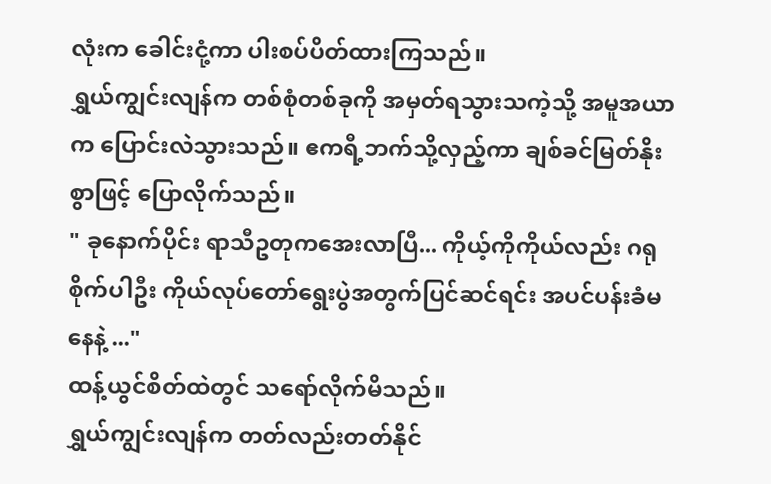လုံးက ခေါင်းငုံ့ကာ ပါးစပ်ပိတ်ထားကြသည်။
ရွှယ်ကျွင်းလျန်က တစ်စုံတစ်ခုကို အမှတ်ရသွားသကဲ့သို့ အမူအယာက ပြောင်းလဲသွားသည်။ ဧကရီ့ဘက်သို့လှည့်ကာ ချစ်ခင်မြတ်နိုးစွာဖြင့် ပြောလိုက်သည်။
" ခုနောက်ပိုင်း ရာသီဥတုကအေးလာပြီ... ကိုယ့်ကိုကိုယ်လည်း ဂရုစိုက်ပါဦး ကိုယ်လုပ်တော်ရွေးပွဲအတွက်ပြင်ဆင်ရင်း အပင်ပန်းခံမနေနဲ့ ..."
ထန့်ယွင်စိတ်ထဲတွင် သရော်လိုက်မိသည်။
ရွှယ်ကျွင်းလျန်က တတ်လည်းတတ်နိုင်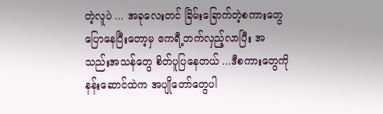တဲ့လူပဲ ... အခုလေးတင် ခြိမ်းခြောက်တဲ့စကားတွေပြောနေပြီးတော့မှ ဧကရီ့ဘက်လှည့်လာပြီး အသည်းအသန်တွေ စိတ်ပူပြနေတယ် ...ဒီစကားတွေကို နန်းဆောင်ထဲက အပျိုတော်တွေပါ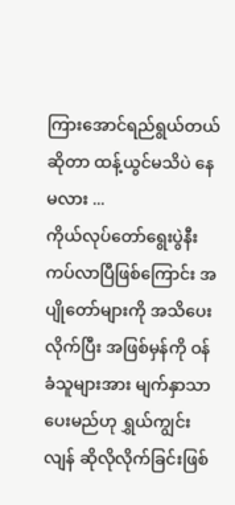ကြားအောင်ရည်ရွယ်တယ်ဆိုတာ ထန့်ယွင်မသိပဲ နေမလား ...
ကိုယ်လုပ်တော်ရွေးပွဲနီးကပ်လာပြီဖြစ်ကြောင်း အပျိုတော်များကို အသိပေးလိုက်ပြီး အဖြစ်မှန်ကို ဝန်ခံသူများအား မျက်နှာသာပေးမည်ဟု ရွှယ်ကျွင်းလျန် ဆိုလိုလိုက်ခြင်းဖြစ်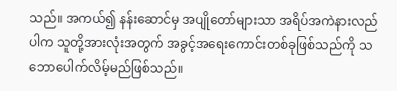သည်။ အကယ်၍ နန်းဆောင်မှ အပျိုတော်များသာ အရိပ်အကဲနားလည်ပါက သူတို့အားလုံးအတွက် အခွင့်အရေးကောင်းတစ်ခုဖြစ်သည်ကို သဘောပေါက်လိမ့်မည်ဖြစ်သည်။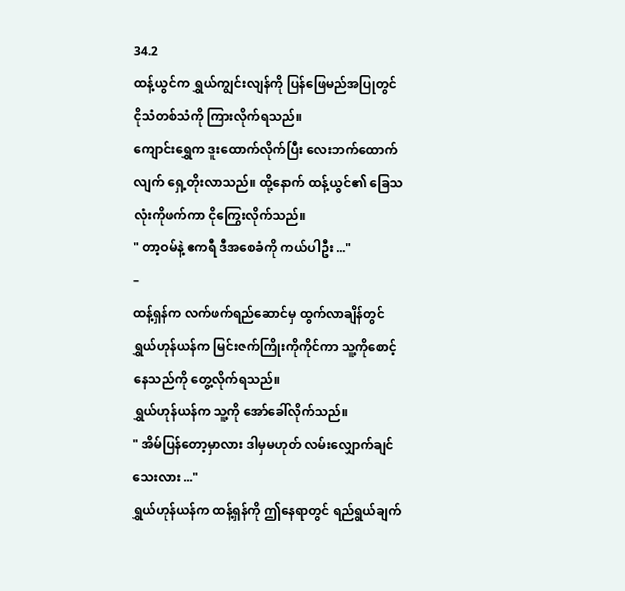34.2
ထန့်ယွင်က ရွှယ်ကျွင်းလျန်ကို ပြန်ဖြေမည်အပြုတွင် ငိုသံတစ်သံကို ကြားလိုက်ရသည်။
ကျောင်းရွှေက ဒူးထောက်လိုက်ပြီး လေးဘက်ထောက်လျက် ရှေ့တိုးလာသည်။ ထို့နောက် ထန့်ယွင်၏ ခြေသလုံးကိုဖက်ကာ ငိုကြွေးလိုက်သည်။
" တာ့ဝမ်နဲ့ ဧကရီ ဒီအစေခံကို ကယ်ပါဦး ..."
–
ထန့်ရှန်က လက်ဖက်ရည်ဆောင်မှ ထွက်လာချိန်တွင် ရွှယ်ဟုန်ယန်က မြင်းဇက်ကြိုးကိုကိုင်ကာ သူ့ကိုစောင့်နေသည်ကို တွေ့လိုက်ရသည်။
ရွှယ်ဟုန်ယန်က သူ့ကို အော်ခေါ်လိုက်သည်။
" အိမ်ပြန်တော့မှာလား ဒါမှမဟုတ် လမ်းလျှောက်ချင်သေးလား ..."
ရွှယ်ဟုန်ယန်က ထန့်ရှန်ကို ဤနေရာတွင် ရည်ရွယ်ချက်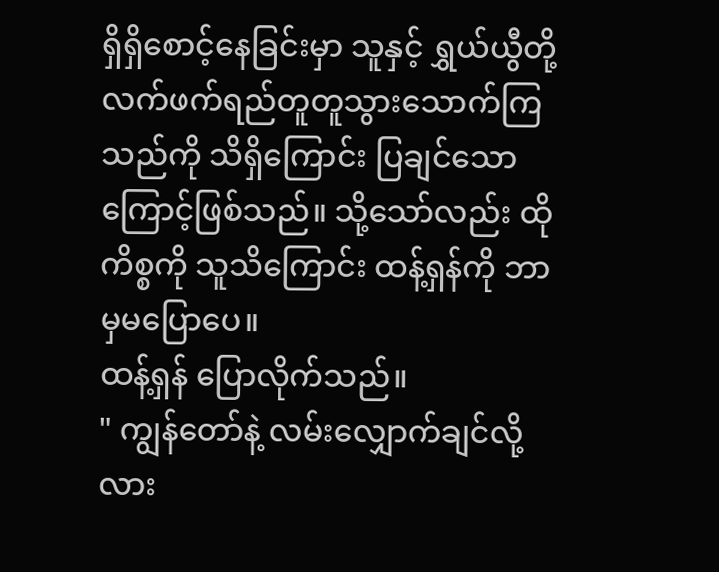ရှိရှိစောင့်နေခြင်းမှာ သူနှင့် ရွှယ်ယွီတို့ လက်ဖက်ရည်တူတူသွားသောက်ကြသည်ကို သိရှိကြောင်း ပြချင်သောကြောင့်ဖြစ်သည်။ သို့သော်လည်း ထိုကိစ္စကို သူသိကြောင်း ထန့်ရှန်ကို ဘာမှမပြောပေ။
ထန့်ရှန် ပြောလိုက်သည်။
" ကျွန်တော်နဲ့ လမ်းလျှောက်ချင်လို့လား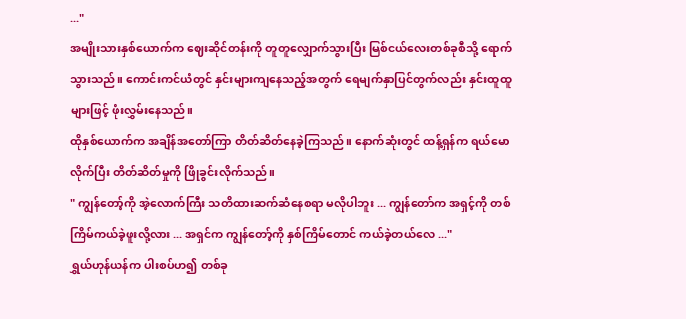..."
အမျိုးသားနှစ်ယောက်က ဈေးဆိုင်တန်းကို တူတူလျှောက်သွားပြီး မြစ်ငယ်လေးတစ်ခုစီသို့ ရောက်သွားသည်။ ကောင်းကင်ယံတွင် နှင်းများကျနေသည့်အတွက် ရေမျက်နှာပြင်တွက်လည်း နှင်းထူထူများဖြင့် ဖုံးလွှမ်းနေသည်။
ထိုနှစ်ယောက်က အချိန်အတော်ကြာ တိတ်ဆိတ်နေခဲ့ကြသည်။ နောက်ဆုံးတွင် ထန့်ရှန်က ရယ်မောလိုက်ပြီး တိတ်ဆိတ်မှုကို ဖြိုခွင်းလိုက်သည်။
" ကျွန်တော့်ကို အဲ့လောက်ကြီး သတိထားဆက်ဆံနေစရာ မလိုပါဘူး ... ကျွန်တော်က အရှင့်ကို တစ်ကြိမ်ကယ်ခဲ့ဖူးလို့လား ... အရှင်က ကျွန်တော့်ကို နှစ်ကြိမ်တောင် ကယ်ခဲ့တယ်လေ ..."
ရွှယ်ဟုန်ယန်က ပါးစပ်ဟ၍ တစ်ခု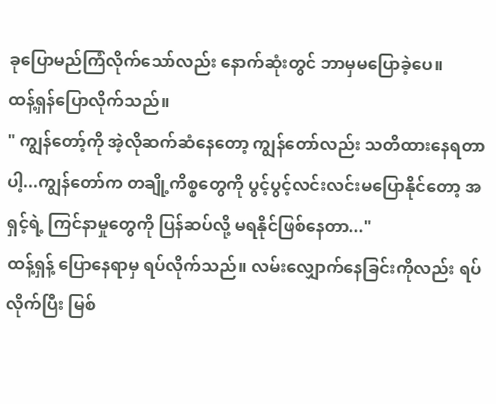ခုပြောမည်ကြံလိုက်သော်လည်း နောက်ဆုံးတွင် ဘာမှမပြောခဲ့ပေ။
ထန့်ရှန်ပြောလိုက်သည်။
" ကျွန်တော့်ကို အဲ့လိုဆက်ဆံနေတော့ ကျွန်တော်လည်း သတိထားနေရတာပါ့...ကျွန်တော်က တချို့ကိစ္စတွေကို ပွင့်ပွင့်လင်းလင်းမပြောနိုင်တော့ အရှင့်ရဲ့ ကြင်နာမှုတွေကို ပြန်ဆပ်လို့ မရနိုင်ဖြစ်နေတာ..."
ထန့်ရှန့် ပြောနေရာမှ ရပ်လိုက်သည်။ လမ်းလျှောက်နေခြင်းကိုလည်း ရပ်လိုက်ပြီး မြစ်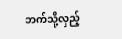ဘက်သို့လှည့်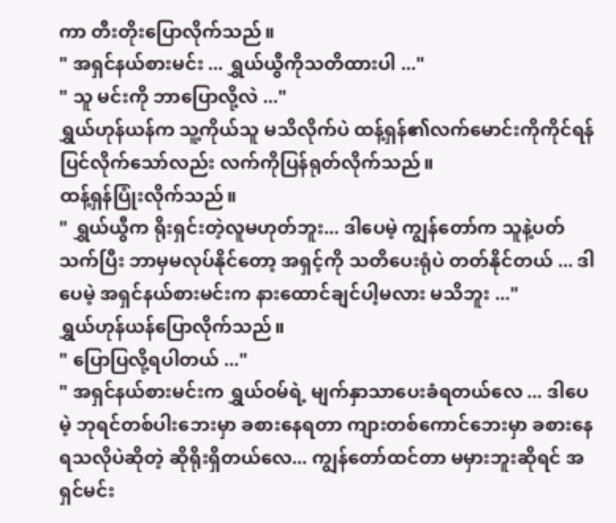ကာ တီးတိုးပြောလိုက်သည်။
" အရှင်နယ်စားမင်း ... ရွှယ်ယွီကိုသတိထားပါ ..."
" သူ မင်းကို ဘာပြောလို့လဲ ..."
ရွှယ်ဟုန်ယန်က သူ့ကိုယ်သူ မသိလိုက်ပဲ ထန့်ရှန်၏လက်မောင်းကိုကိုင်ရန် ပြင်လိုက်သော်လည်း လက်ကိုပြန်ရုတ်လိုက်သည်။
ထန့်ရှန်ပြုံးလိုက်သည်။
" ရွှယ်ယွီက ရိုးရှင်းတဲ့လူမဟုတ်ဘူး... ဒါပေမဲ့ ကျွန်တော်က သူနဲ့ပတ်သက်ပြီး ဘာမှမလုပ်နိုင်တော့ အရှင့်ကို သတိပေးရုံပဲ တတ်နိုင်တယ် ... ဒါပေမဲ့ အရှင်နယ်စားမင်းက နားထောင်ချင်ပါ့မလား မသိဘူး ..."
ရွှယ်ဟုန်ယန်ပြောလိုက်သည်။
" ပြောပြလို့ရပါတယ် ..."
" အရှင်နယ်စားမင်းက ရွှယ်ဝမ်ရဲ့ မျက်နှာသာပေးခံရတယ်လေ ... ဒါပေမဲ့ ဘုရင်တစ်ပါးဘေးမှာ ခစားနေရတာ ကျားတစ်ကောင်ဘေးမှာ ခစားနေရသလိုပဲဆိုတဲ့ ဆိုရိုးရှိတယ်လေ... ကျွန်တော်ထင်တာ မမှားဘူးဆိုရင် အရှင်မင်း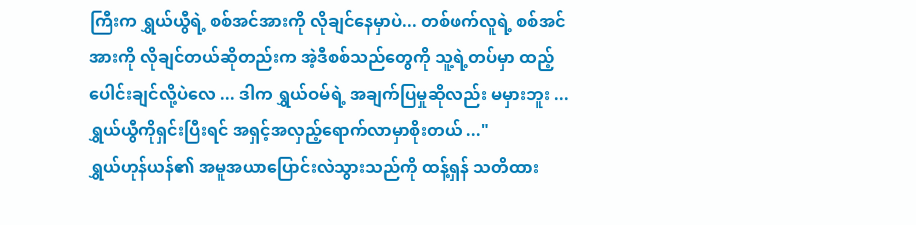ကြီးက ရွှယ်ယွီရဲ့ စစ်အင်အားကို လိုချင်နေမှာပဲ... တစ်ဖက်လူရဲ့ စစ်အင်အားကို လိုချင်တယ်ဆိုတည်းက အဲ့ဒီစစ်သည်တွေကို သူ့ရဲ့တပ်မှာ ထည့်ပေါင်းချင်လို့ပဲလေ ... ဒါက ရွှယ်ဝမ်ရဲ့ အချက်ပြမှုဆိုလည်း မမှားဘူး ... ရွှယ်ယွီကိုရှင်းပြီးရင် အရှင့်အလှည့်ရောက်လာမှာစိုးတယ် ..."
ရွှယ်ဟုန်ယန်၏ အမူအယာပြောင်းလဲသွားသည်ကို ထန့်ရှန် သတိထား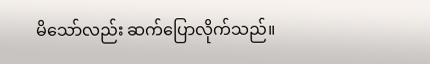မိသော်လည်း ဆက်ပြောလိုက်သည်။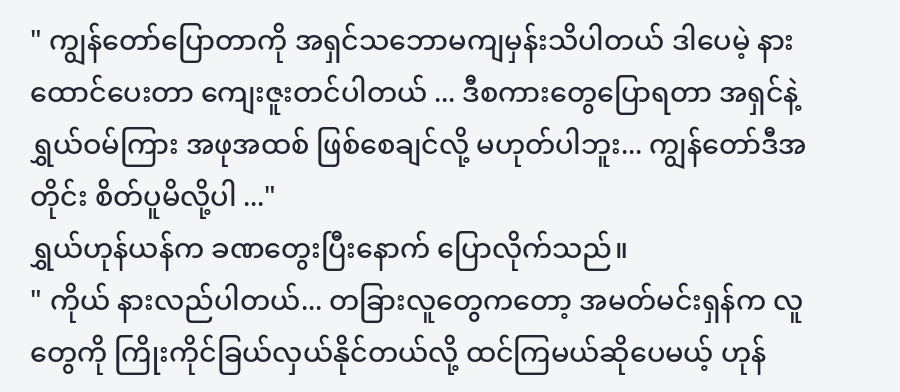" ကျွန်တော်ပြောတာကို အရှင်သဘောမကျမှန်းသိပါတယ် ဒါပေမဲ့ နားထောင်ပေးတာ ကျေးဇူးတင်ပါတယ် ... ဒီစကားတွေပြောရတာ အရှင်နဲ့ ရွှယ်ဝမ်ကြား အဖုအထစ် ဖြစ်စေချင်လို့ မဟုတ်ပါဘူး... ကျွန်တော်ဒီအတိုင်း စိတ်ပူမိလို့ပါ ..."
ရွှယ်ဟုန်ယန်က ခဏတွေးပြီးနောက် ပြောလိုက်သည်။
" ကိုယ် နားလည်ပါတယ်... တခြားလူတွေကတော့ အမတ်မင်းရှန်က လူတွေကို ကြိုးကိုင်ခြယ်လှယ်နိုင်တယ်လို့ ထင်ကြမယ်ဆိုပေမယ့် ဟုန်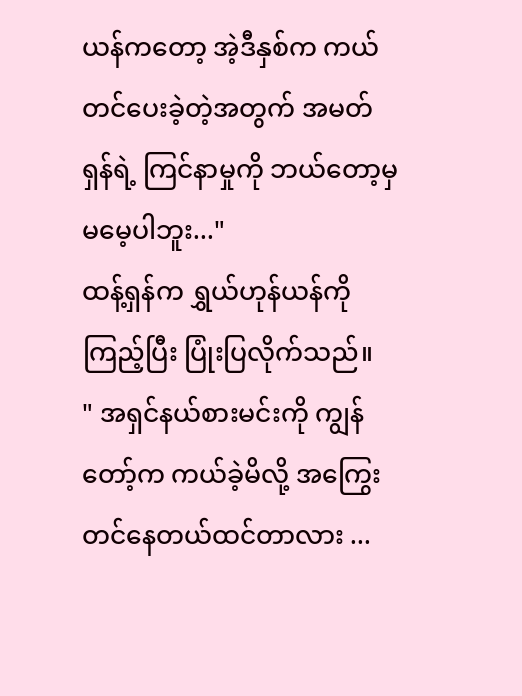ယန်ကတော့ အဲ့ဒီနှစ်က ကယ်တင်ပေးခဲ့တဲ့အတွက် အမတ်ရှန်ရဲ့ ကြင်နာမှုကို ဘယ်တော့မှ မမေ့ပါဘူး..."
ထန့်ရှန်က ရွှယ်ဟုန်ယန်ကိုကြည့်ပြီး ပြုံးပြလိုက်သည်။
" အရှင်နယ်စားမင်းကို ကျွန်တော့်က ကယ်ခဲ့မိလို့ အကြွေးတင်နေတယ်ထင်တာလား ...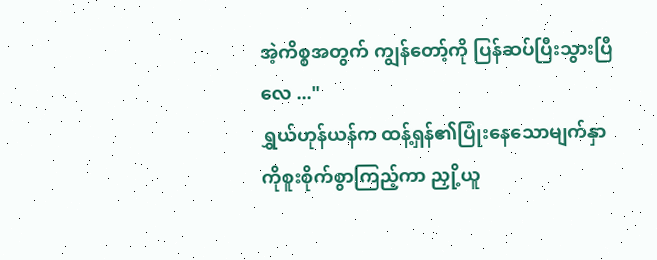အဲ့ကိစ္စအတွက် ကျွန်တော့်ကို ပြန်ဆပ်ပြီးသွားပြီလေ ..."
ရွှယ်ဟုန်ယန်က ထန့်ရှန်၏ပြုံးနေသောမျက်နှာကိုစူးစိုက်စွာကြည့်ကာ ညှို့ယူ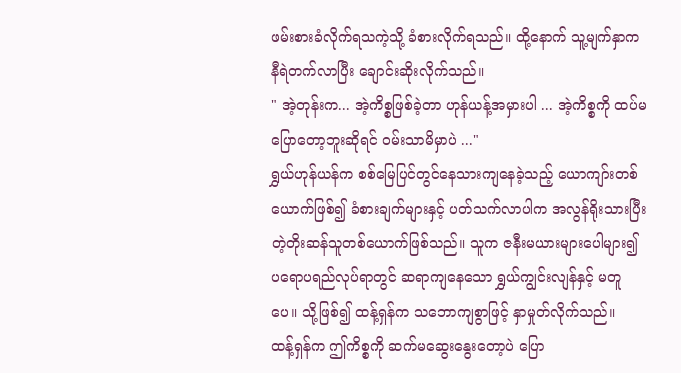ဖမ်းစားခံလိုက်ရသကဲ့သို့ ခံစားလိုက်ရသည်။ ထို့နောက် သူ့မျက်နှာက နီရဲတက်လာပြီး ချောင်းဆိုးလိုက်သည်။
" အဲ့တုန်းက... အဲ့ကိစ္စဖြစ်ခဲ့တာ ဟုန်ယန့်အမှားပါ ... အဲ့ကိစ္စကို ထပ်မပြောတော့ဘူးဆိုရင် ဝမ်းသာမိမှာပဲ ..."
ရွှယ်ဟုန်ယန်က စစ်မြေပြင်တွင်နေသားကျနေခဲ့သည့် ယောကျာ်းတစ်ယောက်ဖြစ်၍ ခံစားချက်များနှင့် ပတ်သက်လာပါက အလွန်ရိုးသားပြီး တဲ့တိုးဆန်သူတစ်ယောက်ဖြစ်သည်။ သူက ဇနီးမယားများပေါများ၍ ပရောပရည်လုပ်ရာတွင် ဆရာကျနေသော ရွှယ်ကျွင်းလျန်နှင့် မတူပေ။ သို့ဖြစ်၍ ထန့်ရှန်က သဘောကျစွာဖြင့် နှာမှုတ်လိုက်သည်။
ထန့်ရှန်က ဤကိစ္စကို ဆက်မဆွေးနွေးတော့ပဲ ပြော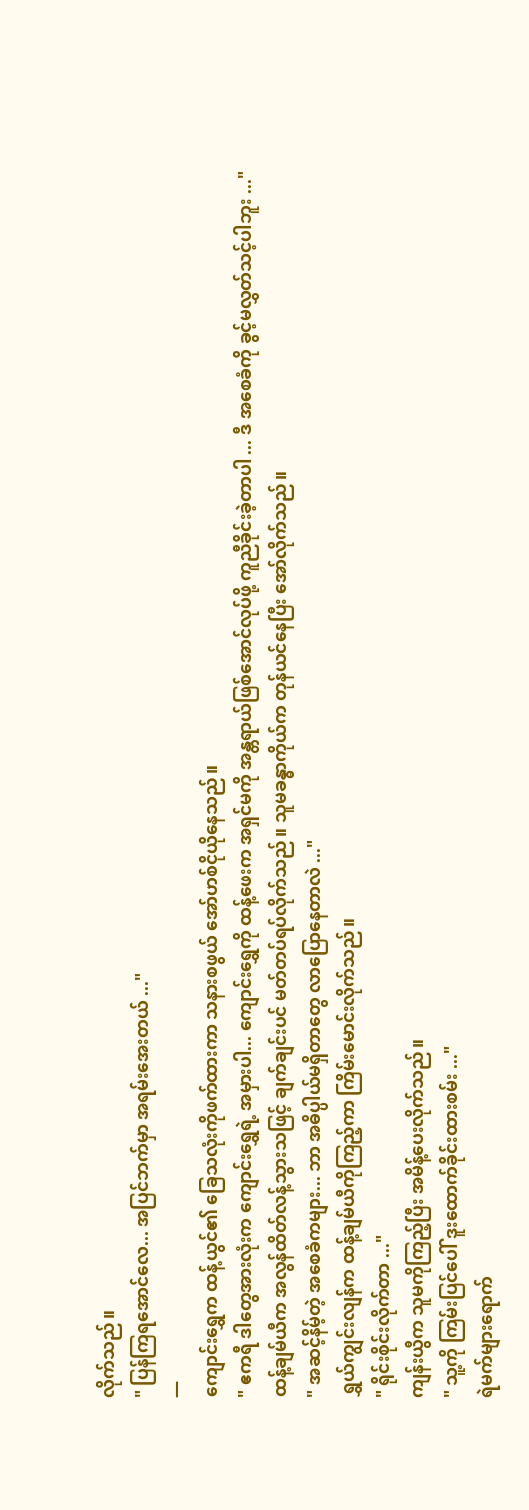လိုက်သည်။
" ပြန်ကြရအောင်လေ... အပြင်ဘက်မှာ အရမ်းအေးတယ် ..."
—
ကျောင်းရွှေက ထန့်ယွင်၏ ခြေသလုံးကိုဖက်ထားကာ သနားစဖွယ် အော်ဟစ်ငိုယိုနေသည်။
" ဧကရီ ဒါတွေအားလုံးက ကျောင်းရွှေရဲ့ အမှားပါ... ကျောင်းရွှေကို ထန့်ဖေးက အရှင်မကို အန္တရာယ်ဖြစ်အောင်လုပ်ဖို့ ကူညီခိုင်းခဲ့တာပါ ... ဒီ အစေခံကို ခွင့်မလွှတ်သင့်ပါဘူး ..."
ထန့်ချမ်ယီက အလွန်ထိတ်လန့်သွားသဖြင့် ချက်ချင်းပင် မတ်တပ်ရပ်လိုက်သည်။ သူမခန္ဓာကိုယ်က တုန်ယင်နေပြီး အော်လိုက်သည်။
" အဆင့်နိမ့်တဲ့ အစေခံကများ... ဘာ အဓိပ္ပါယ်မရှိတာတွေ လာပြောနေတာလဲ ..."
ရွှယ်ကျွင်းလျန်က ထန့်ချမ်ယီကိုကြည့်ကာ ကြိမ်းမောင်းလိုက်သည်။
" ရိုင်းစိုင်းလိုက်တာ ..."
ကျန်းယွီက သူမကိုကြည့်ပြီး အမိန့်ပေးလိုက်သည်။
" သူ့ကို ကြမ်းပြင်ပေါ် ဒူးထောက်ခိုင်းထားစမ်း ..."
ရဲမက်များရောက်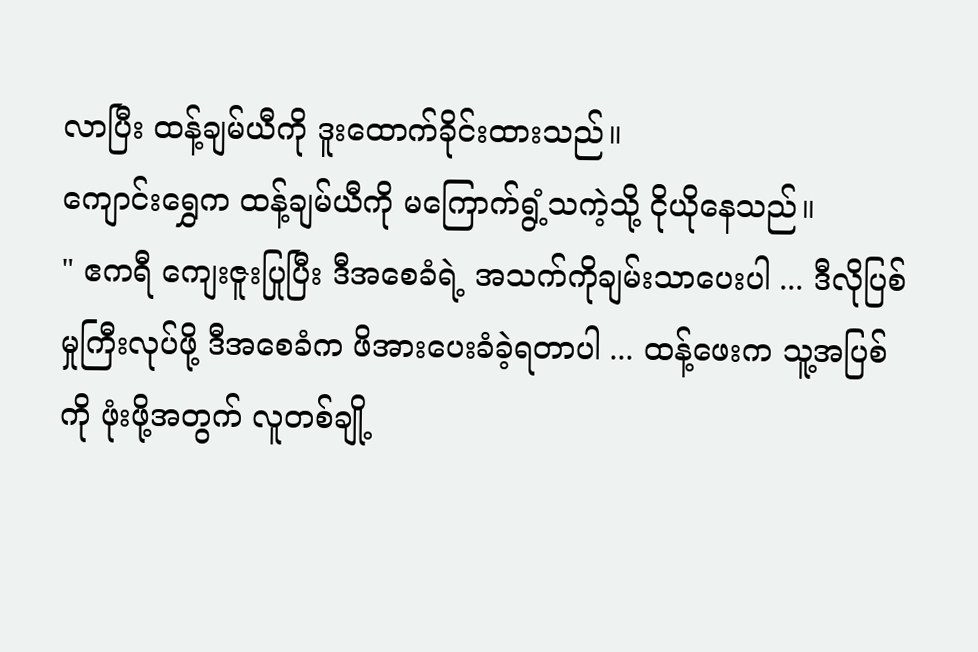လာပြီး ထန့်ချမ်ယီကို ဒူးထောက်ခိုင်းထားသည်။
ကျောင်းရွှေက ထန့်ချမ်ယီကို မကြောက်ရွံ့သကဲ့သို့ ငိုယိုနေသည်။
" ဧကရီ ကျေးဇူးပြုပြီး ဒီအစေခံရဲ့ အသက်ကိုချမ်းသာပေးပါ ... ဒီလိုပြစ်မှုကြီးလုပ်ဖို့ ဒီအစေခံက ဖိအားပေးခံခဲ့ရတာပါ ... ထန့်ဖေးက သူ့အပြစ်ကို ဖုံးဖို့အတွက် လူတစ်ချို့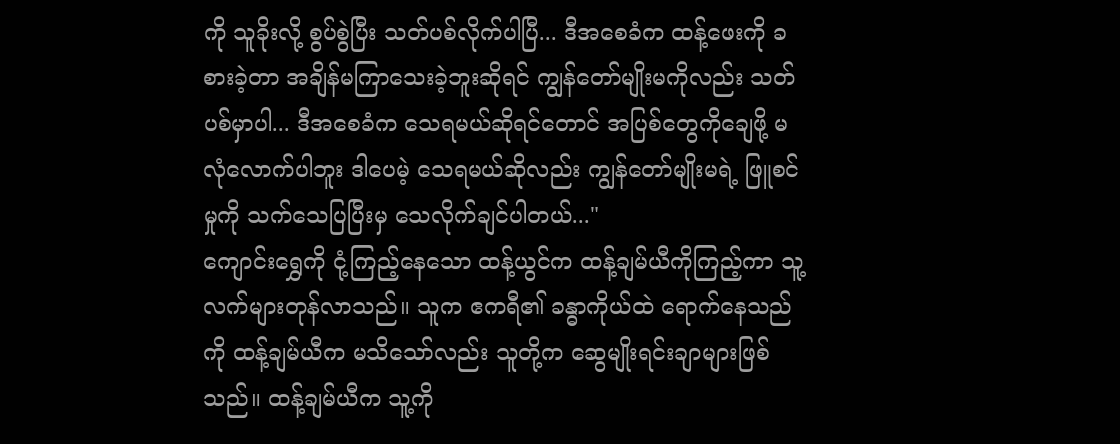ကို သူခိုးလို့ စွပ်စွဲပြီး သတ်ပစ်လိုက်ပါပြီ... ဒီအစေခံက ထန့်ဖေးကို ခစားခဲ့တာ အချိန်မကြာသေးခဲ့ဘူးဆိုရင် ကျွန်တော်မျိုးမကိုလည်း သတ်ပစ်မှာပါ... ဒီအစေခံက သေရမယ်ဆိုရင်တောင် အပြစ်တွေကိုချေဖို့ မလုံလောက်ပါဘူး ဒါပေမဲ့ သေရမယ်ဆိုလည်း ကျွန်တော်မျိုးမရဲ့ ဖြူစင်မှုကို သက်သေပြပြီးမှ သေလိုက်ချင်ပါတယ်..."
ကျောင်းရွှေကို ငုံ့ကြည့်နေသော ထန့်ယွင်က ထန့်ချမ်ယီကိုကြည့်ကာ သူ့လက်များတုန်လာသည်။ သူက ဧကရီ၏ ခန္ဓာကိုယ်ထဲ ရောက်နေသည်ကို ထန့်ချမ်ယီက မသိသော်လည်း သူတို့က ဆွေမျိုးရင်းချာများဖြစ်သည်။ ထန့်ချမ်ယီက သူ့ကို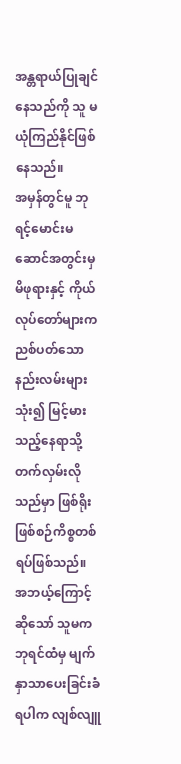အန္တရာယ်ပြုချင်နေသည်ကို သူ မယုံကြည်နိုင်ဖြစ်နေသည်။
အမှန်တွင်မူ ဘုရင့်မောင်းမဆောင်အတွင်းမှ မိဖုရားနှင့် ကိုယ်လုပ်တော်များက ညစ်ပတ်သောနည်းလမ်းများသုံး၍ မြင့်မားသည့်နေရာသို့ တက်လှမ်းလိုသည်မှာ ဖြစ်ရိုးဖြစ်စဉ်ကိစ္စတစ်ရပ်ဖြစ်သည်။ အဘယ့်ကြောင့်ဆိုသော် သူမက ဘုရင်ထံမှ မျက်နှာသာပေးခြင်းခံရပါက လျစ်လျူ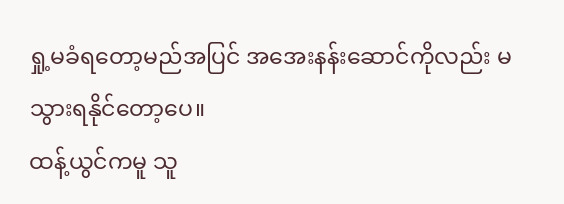ရှု့မခံရတော့မည်အပြင် အအေးနန်းဆောင်ကိုလည်း မသွားရနိုင်တော့ပေ။
ထန့်ယွင်ကမူ သူ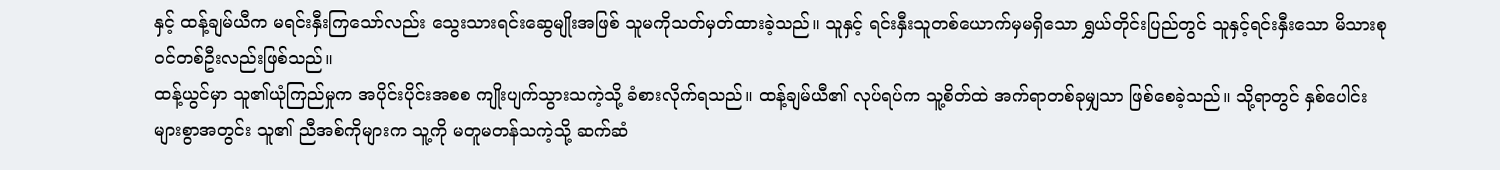နှင့် ထန့်ချမ်ယီက မရင်းနှီးကြသော်လည်း သွေးသားရင်းဆွေမျိုးအဖြစ် သူမကိုသတ်မှတ်ထားခဲ့သည်။ သူနှင့် ရင်းနှီးသူတစ်ယောက်မှမရှိသော ရွှယ်တိုင်းပြည်တွင် သူနှင့်ရင်းနှီးသော မိသားစုဝင်တစ်ဦးလည်းဖြစ်သည်။
ထန့်ယွင်မှာ သူ၏ယုံကြည်မှုက အပိုင်းပိုင်းအစစ ကျိုးပျက်သွားသကဲ့သို့ ခံစားလိုက်ရသည်။ ထန့်ချမ်ယီ၏ လုပ်ရပ်က သူ့စိတ်ထဲ အက်ရာတစ်ခုမျှသာ ဖြစ်စေခဲ့သည်။ သို့ရာတွင် နှစ်ပေါင်းများစွာအတွင်း သူ၏ ညီအစ်ကိုများက သူ့ကို မတူမတန်သကဲ့သို့ ဆက်ဆံ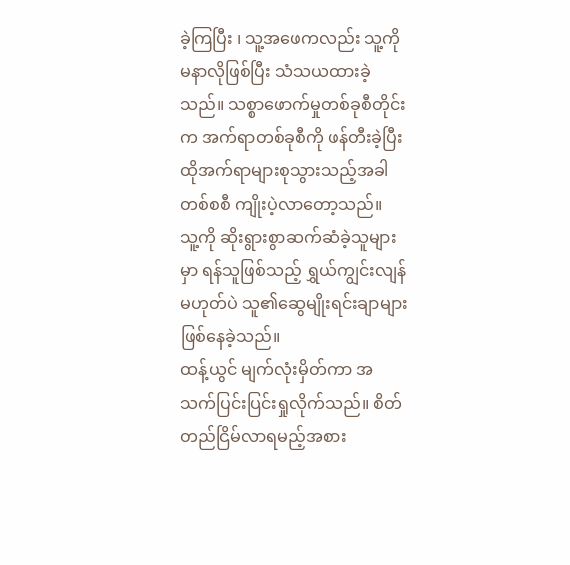ခဲ့ကြပြီး ၊ သူ့အဖေကလည်း သူ့ကိုမနာလိုဖြစ်ပြီး သံသယထားခဲ့သည်။ သစ္စာဖောက်မှုတစ်ခုစီတိုင်းက အက်ရာတစ်ခုစီကို ဖန်တီးခဲ့ပြီး ထိုအက်ရာများစုသွားသည့်အခါ တစ်စစီ ကျိုးပဲ့လာတော့သည်။
သူ့ကို ဆိုးရွားစွာဆက်ဆံခဲ့သူများမှာ ရန်သူဖြစ်သည့် ရွှယ်ကျွင်းလျန်မဟုတ်ပဲ သူ၏ဆွေမျိုးရင်းချာများဖြစ်နေခဲ့သည်။
ထန့်ယွင် မျက်လုံးမှိတ်ကာ အသက်ပြင်းပြင်းရှုလိုက်သည်။ စိတ်တည်ငြိမ်လာရမည့်အစား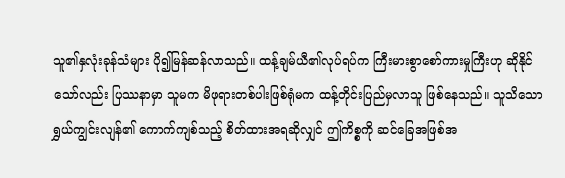သူ၏နှလုံးခုန်သံများ ပို၍မြန်ဆန်လာသည်။ ထန့်ချမ်ယီ၏လုပ်ရပ်က ကြီးမားစွာစော်ကားမှုကြီးဟု ဆိုနိုင်သော်လည်း ပြဿနာမှာ သူမက မိဖုရားတစ်ပါးဖြစ်ရုံမက ထန့်တိုင်းပြည်မှလာသူ ဖြစ်နေသည်။ သူသိသော ရွှယ်ကျွင်းလျန်၏ ကောက်ကျစ်သည့် စိတ်ထားအရဆိုလျှင် ဤကိစ္စကို ဆင်ခြေအဖြစ်အ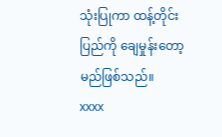သုံးပြုကာ ထန့်တိုင်းပြည်ကို ချေမှုန်းတော့မည်ဖြစ်သည်။
xxxx